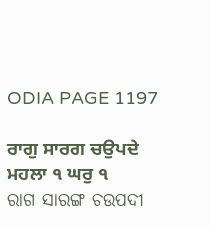ODIA PAGE 1197

ਰਾਗੁ ਸਾਰਗ ਚਉਪਦੇ ਮਹਲਾ ੧ ਘਰੁ ੧
ରାଗ ସାରଙ୍ଗ ଚଉପଦୀ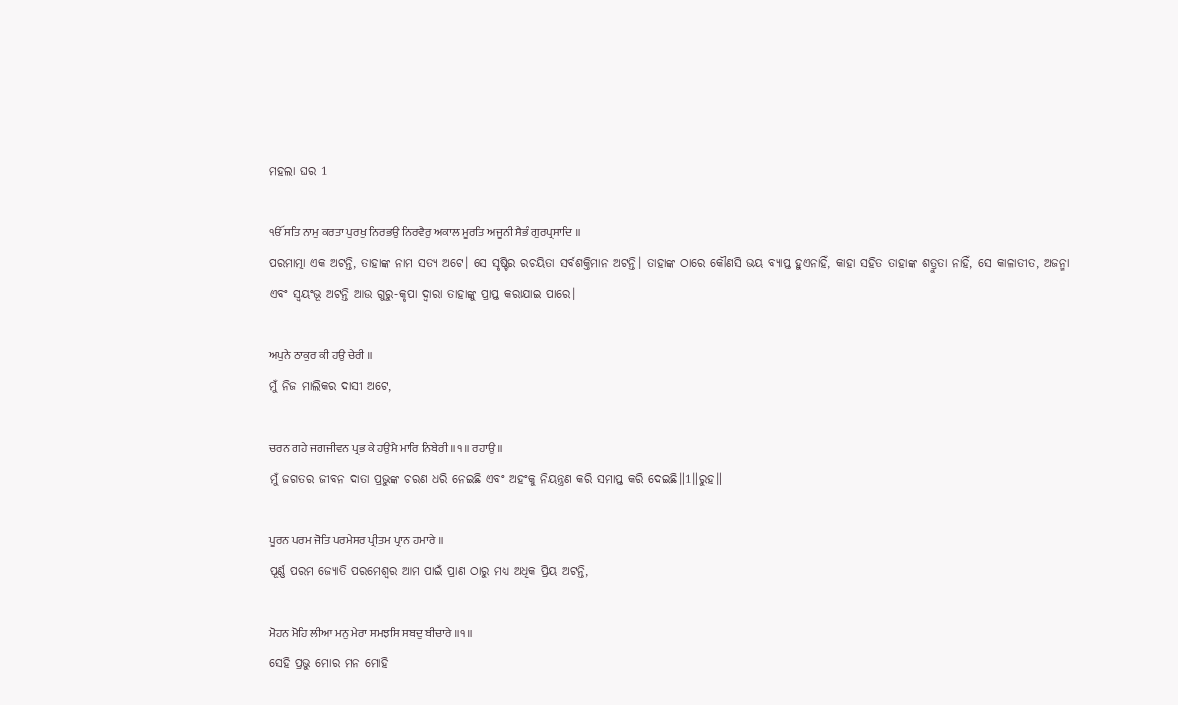ମହଲା ଘର 1

ੴ ਸਤਿ ਨਾਮੁ ਕਰਤਾ ਪੁਰਖੁ ਨਿਰਭਉ ਨਿਰਵੈਰੁ ਅਕਾਲ ਮੂਰਤਿ ਅਜੂਨੀ ਸੈਭੰ ਗੁਰਪ੍ਰਸਾਦਿ ॥
ପରମାତ୍ମା ଏକ ଅଟନ୍ତି, ତାହାଙ୍କ ନାମ ସତ୍ୟ ଅଟେ। ସେ ସୃଷ୍ଟିର ରଚୟିତା ସର୍ବଶକ୍ତିମାନ ଅଟନ୍ତି। ତାହାଙ୍କ ଠାରେ କୌଣସି ଭୟ ବ୍ୟାପ୍ତ ହୁଏନାହିଁ, କାହା ସହିତ ତାହାଙ୍କ ଶତ୍ରୁତା ନାହିଁ, ସେ କାଳାତୀତ, ଅଜନ୍ମା ଏବଂ ସ୍ଵୟଂଭୂ ଅଟନ୍ତି ଆଉ ଗୁରୁ-କୃପା ଦ୍ଵାରା ତାହାଙ୍କୁ ପ୍ରାପ୍ତ କରାଯାଇ ପାରେ।

ਅਪੁਨੇ ਠਾਕੁਰ ਕੀ ਹਉ ਚੇਰੀ ॥
ମୁଁ ନିଜ ମାଲିକର ଦାସୀ ଅଟେ,

ਚਰਨ ਗਹੇ ਜਗਜੀਵਨ ਪ੍ਰਭ ਕੇ ਹਉਮੈ ਮਾਰਿ ਨਿਬੇਰੀ ॥੧॥ ਰਹਾਉ ॥
ମୁଁ ଜଗତର ଜୀବନ ଦାତା ପ୍ରଭୁଙ୍କ ଚରଣ ଧରି ନେଇଛି ଏବଂ ଅହଂକୁ ନିୟନ୍ତ୍ରଣ କରି ସମାପ୍ତ କରି ଦେଇଛି॥1॥ରୁହ॥

ਪੂਰਨ ਪਰਮ ਜੋਤਿ ਪਰਮੇਸਰ ਪ੍ਰੀਤਮ ਪ੍ਰਾਨ ਹਮਾਰੇ ॥
ପୂର୍ଣ୍ଣ ପରମ ଜ୍ୟୋତି ପରମେଶ୍ଵର ଆମ ପାଇଁ ପ୍ରାଣ ଠାରୁ ମଧ୍ୟ ଅଧିକ ପ୍ରିୟ ଅଟନ୍ତି,

ਮੋਹਨ ਮੋਹਿ ਲੀਆ ਮਨੁ ਮੇਰਾ ਸਮਝਸਿ ਸਬਦੁ ਬੀਚਾਰੇ ॥੧॥
ସେହି ପ୍ରଭୁ ମୋର ମନ ମୋହି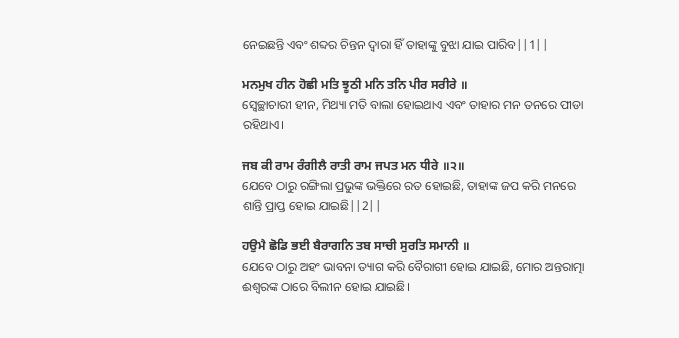ନେଇଛନ୍ତି ଏବଂ ଶବ୍ଦର ଚିନ୍ତନ ଦ୍ଵାରା ହିଁ ତାହାଙ୍କୁ ବୁଝା ଯାଇ ପାରିବ||1||

ਮਨਮੁਖ ਹੀਨ ਹੋਛੀ ਮਤਿ ਝੂਠੀ ਮਨਿ ਤਨਿ ਪੀਰ ਸਰੀਰੇ ॥
ସ୍ଵେଚ୍ଛାଚାରୀ ହୀନ, ମିଥ୍ୟା ମତି ବାଲା ହୋଇଥାଏ ଏବଂ ତାହାର ମନ ତନରେ ପୀଡା ରହିଥାଏ।

ਜਬ ਕੀ ਰਾਮ ਰੰਗੀਲੈ ਰਾਤੀ ਰਾਮ ਜਪਤ ਮਨ ਧੀਰੇ ॥੨॥
ଯେବେ ଠାରୁ ରଙ୍ଗିଲା ପ୍ରଭୁଙ୍କ ଭକ୍ତିରେ ରତ ହୋଇଛି, ତାହାଙ୍କ ଜପ କରି ମନରେ ଶାନ୍ତି ପ୍ରାପ୍ତ ହୋଇ ଯାଇଛି||2||

ਹਉਮੈ ਛੋਡਿ ਭਈ ਬੈਰਾਗਨਿ ਤਬ ਸਾਚੀ ਸੁਰਤਿ ਸਮਾਨੀ ॥
ଯେବେ ଠାରୁ ଅହଂ ଭାବନା ତ୍ୟାଗ କରି ବୈରାଗୀ ହୋଇ ଯାଇଛି, ମୋର ଅନ୍ତରାତ୍ମା ଈଶ୍ଵରଙ୍କ ଠାରେ ବିଲୀନ ହୋଇ ଯାଇଛି।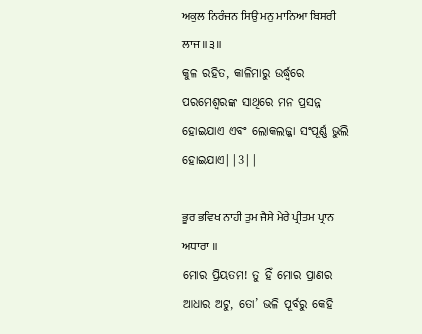ਅਕੁਲ ਨਿਰੰਜਨ ਸਿਉ ਮਨੁ ਮਾਨਿਆ ਬਿਸਰੀ ਲਾਜ ॥੩॥
କୁଳ ରହିତ, କାଳିମାରୁ ଉର୍ଦ୍ଧ୍ଵରେ ପରମେଶ୍ଵରଙ୍କ ସାଥିରେ ମନ ପ୍ରସନ୍ନ ହୋଇଯାଏ ଏବଂ ଲୋକଲଜ୍ଜା ସଂପୂର୍ଣ୍ଣ ଭୁଲି ହୋଇଯାଏ||3||

ਭੂਰ ਭਵਿਖ ਨਾਹੀ ਤੁਮ ਜੈਸੇ ਮੇਰੇ ਪ੍ਰੀਤਮ ਪ੍ਰਾਨ ਅਧਾਰਾ ॥
ମୋର ପ୍ରିୟତମ! ତୁ ହିଁ ମୋର ପ୍ରାଣର ଆଧାର ଅଟୁ, ତୋ’ ଭଳି ପୂର୍ବରୁ କେହି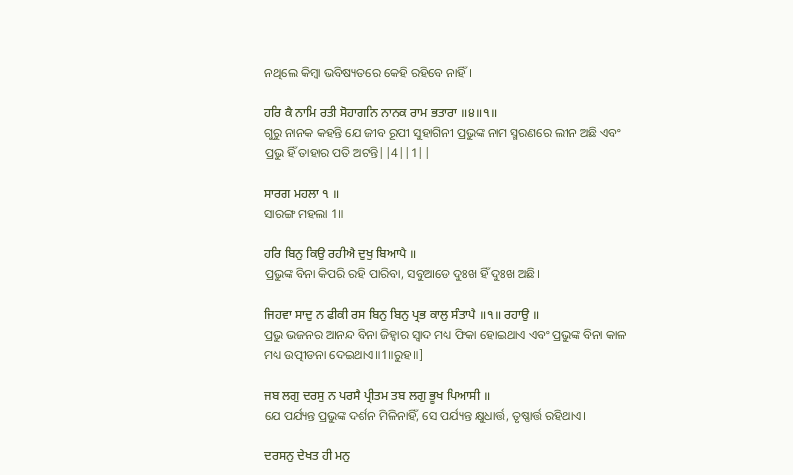ନଥିଲେ କିମ୍ବା ଭବିଷ୍ୟତରେ କେହି ରହିବେ ନାହିଁ।

ਹਰਿ ਕੈ ਨਾਮਿ ਰਤੀ ਸੋਹਾਗਨਿ ਨਾਨਕ ਰਾਮ ਭਤਾਰਾ ॥੪॥੧॥
ଗୁରୁ ନାନକ କହନ୍ତି ଯେ ଜୀବ ରୂପୀ ସୁହାଗିନୀ ପ୍ରଭୁଙ୍କ ନାମ ସ୍ମରଣରେ ଲୀନ ଅଛି ଏବଂ ପ୍ରଭୁ ହିଁ ତାହାର ପତି ଅଟନ୍ତି||4||1||

ਸਾਰਗ ਮਹਲਾ ੧ ॥
ସାରଙ୍ଗ ମହଲା 1॥

ਹਰਿ ਬਿਨੁ ਕਿਉ ਰਹੀਐ ਦੁਖੁ ਬਿਆਪੈ ॥
ପ୍ରଭୁଙ୍କ ବିନା କିପରି ରହି ପାରିବା, ସବୁଆଡେ ଦୁଃଖ ହିଁ ଦୁଃଖ ଅଛି।

ਜਿਹਵਾ ਸਾਦੁ ਨ ਫੀਕੀ ਰਸ ਬਿਨੁ ਬਿਨੁ ਪ੍ਰਭ ਕਾਲੁ ਸੰਤਾਪੈ ॥੧॥ ਰਹਾਉ ॥
ପ୍ରଭୁ ଭଜନର ଆନନ୍ଦ ବିନା ଜିହ୍ଵାର ସ୍ଵାଦ ମଧ୍ୟ ଫିକା ହୋଇଥାଏ ଏବଂ ପ୍ରଭୁଙ୍କ ବିନା କାଳ ମଧ୍ୟ ଉତ୍ପୀଡନା ଦେଇଥାଏ॥1॥ରୁହ॥]

ਜਬ ਲਗੁ ਦਰਸੁ ਨ ਪਰਸੈ ਪ੍ਰੀਤਮ ਤਬ ਲਗੁ ਭੂਖ ਪਿਆਸੀ ॥
ଯେ ପର୍ଯ୍ୟନ୍ତ ପ୍ରଭୁଙ୍କ ଦର୍ଶନ ମିଳିନାହିଁ, ସେ ପର୍ଯ୍ୟନ୍ତ କ୍ଷୁଧାର୍ତ୍ତ, ତୃଷ୍ଣାର୍ତ୍ତ ରହିଥାଏ।

ਦਰਸਨੁ ਦੇਖਤ ਹੀ ਮਨੁ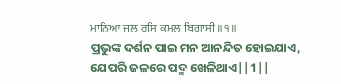ਮਾਨਿਆ ਜਲ ਰਸਿ ਕਮਲ ਬਿਗਾਸੀ ॥੧॥
ପ୍ରଭୁଙ୍କ ଦର୍ଶନ ପାଇ ମନ ଆନନ୍ଦିତ ହୋଇଯାଏ, ଯେପରି ଜଳରେ ପଦ୍ମ ଖେଳିଥାଏ||1||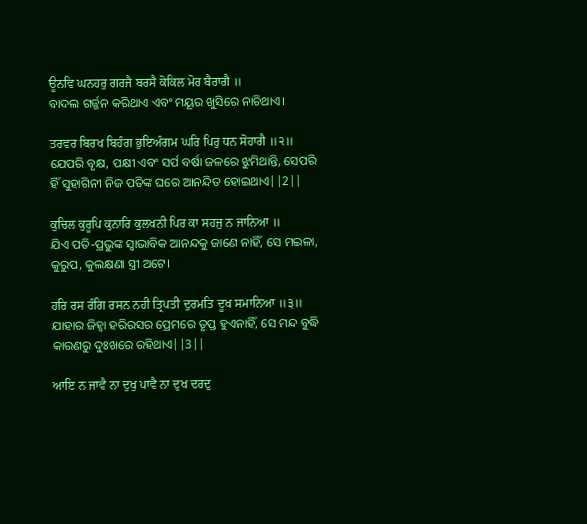ਊਨਵਿ ਘਨਹਰੁ ਗਰਜੈ ਬਰਸੈ ਕੋਕਿਲ ਮੋਰ ਬੈਰਾਗੈ ॥
ବାଦଲ ଗର୍ଜ୍ଜନ କରିଥାଏ ଏବଂ ମୟୂର ଖୁସିରେ ନାଚିଥାଏ।

ਤਰਵਰ ਬਿਰਖ ਬਿਹੰਗ ਭੁਇਅੰਗਮ ਘਰਿ ਪਿਰੁ ਧਨ ਸੋਹਾਗੈ ॥੨॥
ଯେପରି ବୃକ୍ଷ, ପକ୍ଷୀ ଏବଂ ସର୍ପ ବର୍ଷା ଜଳରେ ଝୁମିଥାନ୍ତି, ସେପରି ହିଁ ସୁହାଗିନୀ ନିଜ ପତିଙ୍କ ଘରେ ଆନନ୍ଦିତ ହୋଇଥାଏ||2||

ਕੁਚਿਲ ਕੁਰੂਪਿ ਕੁਨਾਰਿ ਕੁਲਖਨੀ ਪਿਰ ਕਾ ਸਹਜੁ ਨ ਜਾਨਿਆ ॥
ଯିଏ ପତି-ପ୍ରଭୁଙ୍କ ସ୍ଵାଭାବିକ ଆନନ୍ଦକୁ ଜାଣେ ନାହିଁ, ସେ ମଇଳା, କୁରୁପ, କୁଲକ୍ଷଣା ସ୍ତ୍ରୀ ଅଟେ।

ਹਰਿ ਰਸ ਰੰਗਿ ਰਸਨ ਨਹੀ ਤ੍ਰਿਪਤੀ ਦੁਰਮਤਿ ਦੂਖ ਸਮਾਨਿਆ ॥੩॥
ଯାହାର ଜିହ୍ଵା ହରିରସର ପ୍ରେମରେ ତୃପ୍ତ ହୁଏନାହିଁ, ସେ ମନ୍ଦ ବୁଦ୍ଧି କାରଣରୁ ଦୁଃଖରେ ରହିଥାଏ||3||

ਆਇ ਨ ਜਾਵੈ ਨਾ ਦੁਖੁ ਪਾਵੈ ਨਾ ਦੁਖ ਦਰਦੁ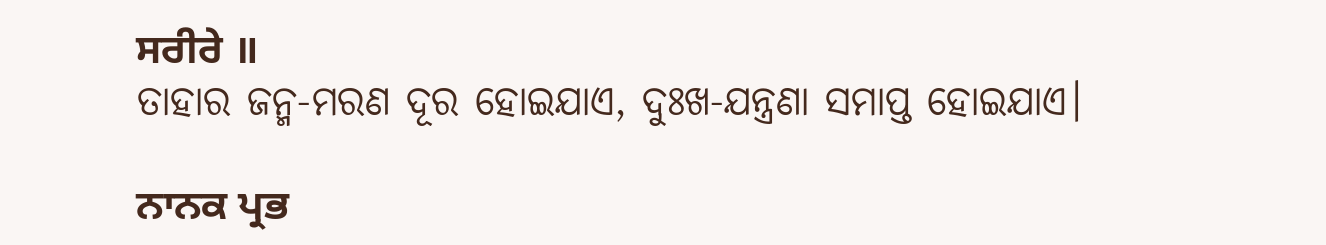ਸਰੀਰੇ ॥
ତାହାର ଜନ୍ମ-ମରଣ ଦୂର ହୋଇଯାଏ, ଦୁଃଖ-ଯନ୍ତ୍ରଣା ସମାପ୍ତ ହୋଇଯାଏ।

ਨਾਨਕ ਪ੍ਰਭ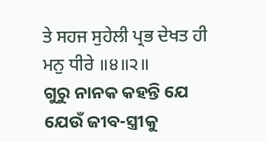ਤੇ ਸਹਜ ਸੁਹੇਲੀ ਪ੍ਰਭ ਦੇਖਤ ਹੀ ਮਨੁ ਧੀਰੇ ॥੪॥੨॥
ଗୁରୁ ନାନକ କହନ୍ତି ଯେ ଯେଉଁ ଜୀବ-ସ୍ତ୍ରୀକୁ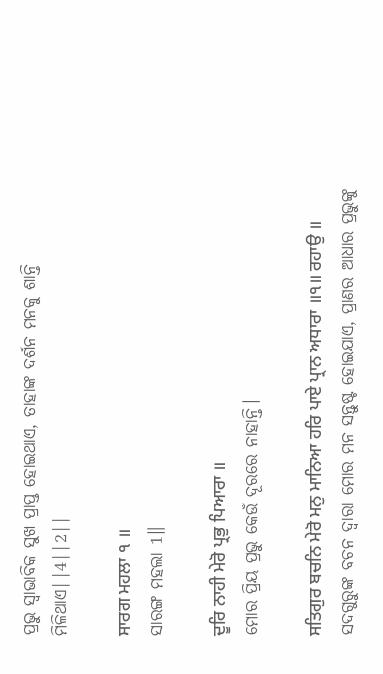ପ୍ରଭୁ ସ୍ଵାଭାବିକ ସୁଖ ପ୍ରାପ୍ତ ହୋଇଥାଏ, ତାହାଙ୍କ ଦର୍ଶନ ମନକୁ ଶାନ୍ତି ମିଳିଥାଏ||4||2||

ਸਾਰਗ ਮਹਲਾ ੧ ॥
ସାରଙ୍ଗ ମହଲା 1॥

ਦੂਰਿ ਨਾਹੀ ਮੇਰੋ ਪ੍ਰਭੁ ਪਿਆਰਾ ॥
ମୋର ପ୍ରିୟ ପ୍ରଭୁ କେଉଁ ଦୂରରେ ନାହାନ୍ତି।

ਸਤਿਗੁਰ ਬਚਨਿ ਮੇਰੋ ਮਨੁ ਮਾਨਿਆ ਹਰਿ ਪਾਏ ਪ੍ਰਾਨ ਅਧਾਰਾ ॥੧॥ ਰਹਾਉ ॥
ସଦଗୁରୁଙ୍କ ବଚନ ଦ୍ଵାରା ମୋର ମନ ସନ୍ତୁଷ୍ଟ ହୋଇଯାଏ, ପ୍ରାଣର ଆଧାର ପ୍ରଭୁଙ୍କୁ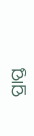ପ୍ରାପ୍ତ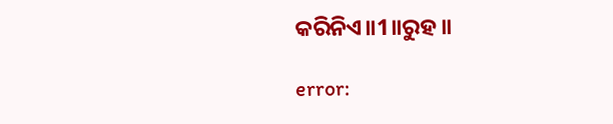କରିନିଏ॥1॥ରୁହ॥

error: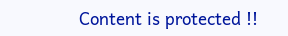Content is protected !!